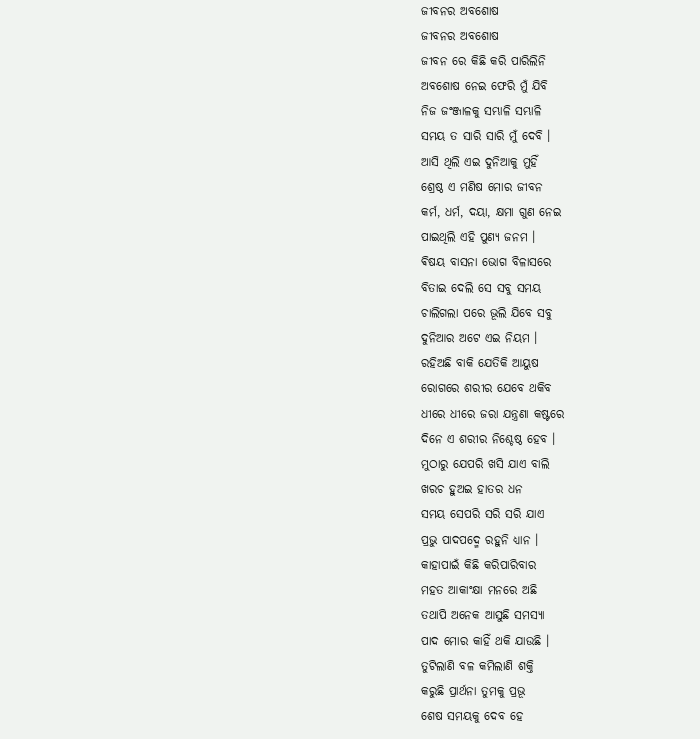ଜୀବନର ଅବଶୋଷ
ଜୀବନର ଅବଶୋଷ
ଜୀବନ ରେ କିଛି କରି ପାରିଲିନି
ଅବଶୋଷ ନେଇ ଫେରି ମୁଁ ଯିବି
ନିଜ ଜଂଞ୍ଜାଳକୁ ସମ୍ଭାଳି ସମ୍ଭାଳି
ସମୟ ତ ସାରି ସାରି ମୁଁ ଦେବି ।
ଆସି ଥିଲି ଏଇ ଦୁନିଆକୁ ମୁହିଁ
ଶ୍ରେଷ୍ଠ ଏ ମଣିଷ ମୋର ଜୀବନ
କର୍ମ, ଧର୍ମ, ଦୟା, କ୍ଷମା ଗୁଣ ନେଇ
ପାଇଥିଲି ଏହି ପୁଣ୍ୟ ଜନମ ।
ଵିଷୟ ବାସନା ଭୋଗ ବିଳାସରେ
ବିତାଇ ଦେଲି ସେ ସବୁ ସମୟ
ଚାଲିଗଲା ପରେ ଭୂଲି ଯିବେ ସବୁ
ଦୁନିଆର ଅଟେ ଏଇ ନିୟମ ।
ରହିଅଛି ବାକି ଯେତିକି ଆୟୁଷ
ରୋଗରେ ଶରୀର ଯେବେ ଥକିବ
ଧୀରେ ଧୀରେ ଜରା ଯନ୍ତ୍ରଣା କଷ୍ଟରେ
ଦିନେ ଏ ଶରୀର ନିଶ୍ଚେଷ୍ଠ ହେବ ।
ମୁଠାରୁ ଯେପରି ଖସି ଯାଏ ବାଲି
ଖରଚ ହୁଅଇ ହାତର ଧନ
ସମୟ ସେପରି ସରି ସରି ଯାଏ
ପ୍ରଭୁ ପାଦପଦ୍ମେ ରହୁନି ଧ୍ୟାନ ।
କାହାପାଇଁ କିଛି କରିପାରିବାର
ମହତ ଆକାଂକ୍ଷା ମନରେ ଅଛି
ତଥାପି ଅନେକ ଆସୁଛି ସମସ୍ୟା
ପାଦ ମୋର କାହିଁ ଥକି ଯାଉଛି ।
ତୁଟିଲାଣି ବଳ କମିଲାଣି ଶକ୍ତି
କରୁଛି ପ୍ରାର୍ଥନା ତୁମକୁ ପ୍ରଭୂ
ଶେଷ ସମୟକୁ ଦେବ ହେ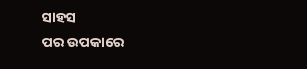ସାହସ
ପର ଉପକାରେ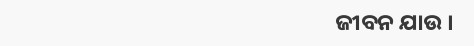ଜୀବନ ଯାଉ ।